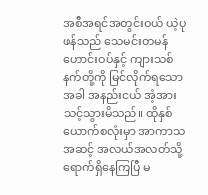အစီအရင်အတွင်းဝယ် ယဲ့ပုဖန်သည် သေမင်းတမန် ဟောင်းဝပ်နှင့် ကျားသစ်နက်တို့ကို မြင်လိုက်ရသောအခါ အနည်းငယ် အံ့အားသင့်သွားမိသည်။ ထိုနှစ်ယောက်စလုံးမှာ အာကာသအဆင့် အလယ်အလတ်သို့ ရောက်ရှိနေကြပြီ မ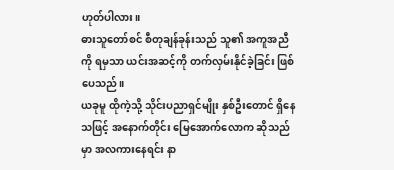ဟုတ်ပါလား။
ဓားသူတော်စင် စီတုချန်ခုန်းသည် သူ၏ အကူအညီကို ရမှသာ ယင်းအဆင့်ကို တက်လှမ်းနိုင်ခဲ့ခြင်း ဖြစ်ပေသည်။
ယခုမူ ထိုကဲ့သို့ သိုင်းပညာရှင်မျိုး နှစ်ဦးတောင် ရှိနေသဖြင့် အနောက်တိုင်း မြေအောက်လောက ဆိုသည်မှာ အလကားနေရင်း နာ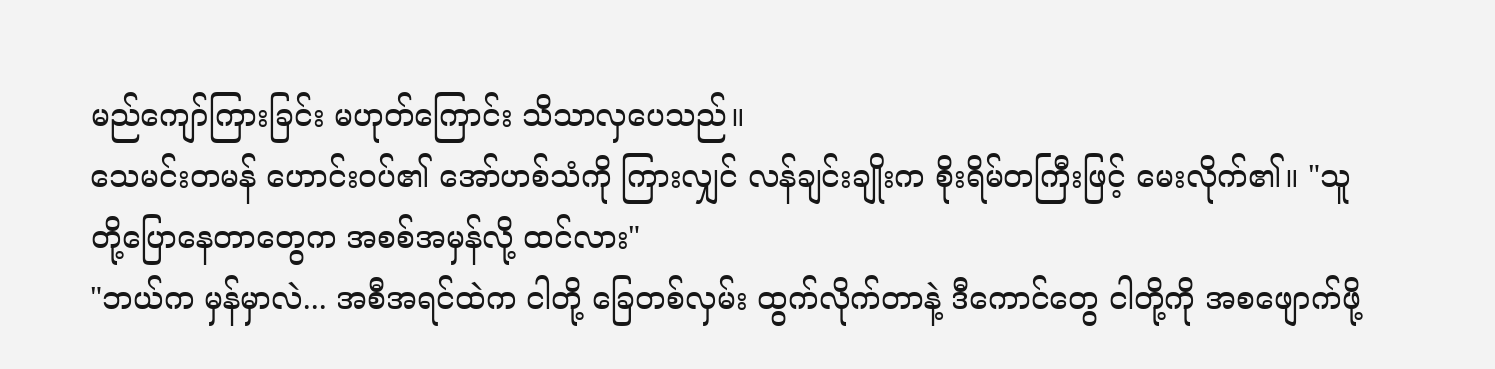မည်ကျော်ကြားခြင်း မဟုတ်ကြောင်း သိသာလှပေသည်။
သေမင်းတမန် ဟောင်းဝပ်၏ အော်ဟစ်သံကို ကြားလျှင် လန်ချင်းချိုးက စိုးရိမ်တကြီးဖြင့် မေးလိုက်၏။ "သူတို့ပြောနေတာတွေက အစစ်အမှန်လို့ ထင်လား"
"ဘယ်က မှန်မှာလဲ... အစီအရင်ထဲက ငါတို့ ခြေတစ်လှမ်း ထွက်လိုက်တာနဲ့ ဒီကောင်တွေ ငါတို့ကို အစဖျောက်ဖို့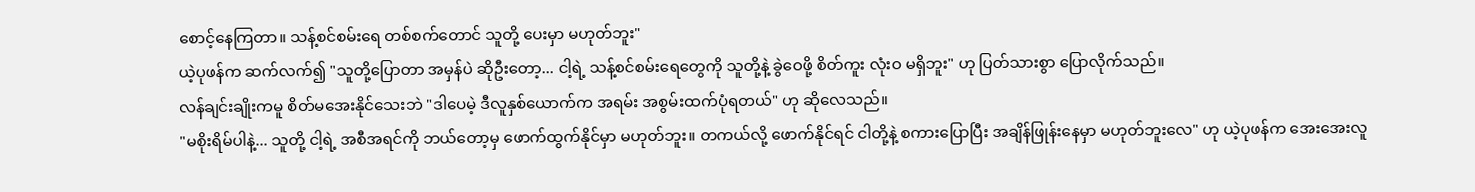စောင့်နေကြတာ။ သန့်စင်စမ်းရေ တစ်စက်တောင် သူတို့ ပေးမှာ မဟုတ်ဘူး"
ယဲ့ပုဖန်က ဆက်လက်၍ "သူတို့ပြောတာ အမှန်ပဲ ဆိုဦးတော့... ငါ့ရဲ့ သန့်စင်စမ်းရေတွေကို သူတို့နဲ့ ခွဲဝေဖို့ စိတ်ကူး လုံးဝ မရှိဘူး" ဟု ပြတ်သားစွာ ပြောလိုက်သည်။
လန်ချင်းချိုးကမူ စိတ်မအေးနိုင်သေးဘဲ "ဒါပေမဲ့ ဒီလူနှစ်ယောက်က အရမ်း အစွမ်းထက်ပုံရတယ်" ဟု ဆိုလေသည်။
"မစိုးရိမ်ပါနဲ့... သူတို့ ငါ့ရဲ့ အစီအရင်ကို ဘယ်တော့မှ ဖောက်ထွက်နိုင်မှာ မဟုတ်ဘူး။ တကယ်လို့ ဖောက်နိုင်ရင် ငါတို့နဲ့ စကားပြောပြီး အချိန်ဖြုန်းနေမှာ မဟုတ်ဘူးလေ" ဟု ယဲ့ပုဖန်က အေးအေးလူ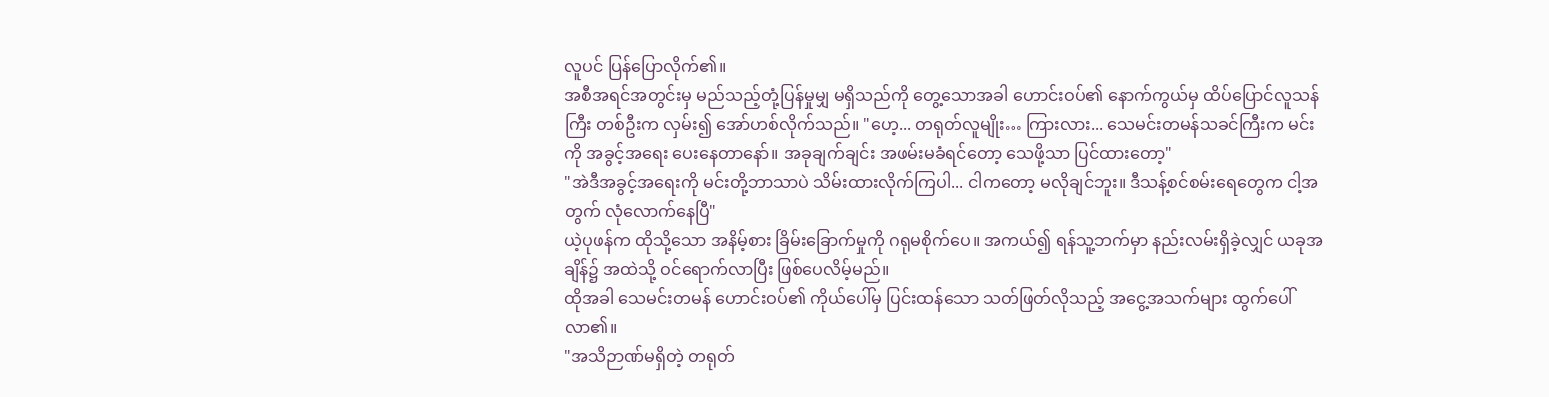လူပင် ပြန်ပြောလိုက်၏။
အစီအရင်အတွင်းမှ မည်သည့်တုံ့ပြန်မှုမျှ မရှိသည်ကို တွေ့သောအခါ ဟောင်းဝပ်၏ နောက်ကွယ်မှ ထိပ်ပြောင်လူသန်ကြီး တစ်ဦးက လှမ်း၍ အော်ဟစ်လိုက်သည်။ "ဟေ့... တရုတ်လူမျိုး… ကြားလား... သေမင်းတမန်သခင်ကြီးက မင်းကို အခွင့်အရေး ပေးနေတာနော်။ အခုချက်ချင်း အဖမ်းမခံရင်တော့ သေဖို့သာ ပြင်ထားတော့"
"အဲဒီအခွင့်အရေးကို မင်းတို့ဘာသာပဲ သိမ်းထားလိုက်ကြပါ... ငါကတော့ မလိုချင်ဘူး။ ဒီသန့်စင်စမ်းရေတွေက ငါ့အတွက် လုံလောက်နေပြီ"
ယဲ့ပုဖန်က ထိုသို့သော အနိမ့်စား ခြိမ်းခြောက်မှုကို ဂရုမစိုက်ပေ။ အကယ်၍ ရန်သူ့ဘက်မှာ နည်းလမ်းရှိခဲ့လျှင် ယခုအချိန်၌ အထဲသို့ ဝင်ရောက်လာပြီး ဖြစ်ပေလိမ့်မည်။
ထိုအခါ သေမင်းတမန် ဟောင်းဝပ်၏ ကိုယ်ပေါ်မှ ပြင်းထန်သော သတ်ဖြတ်လိုသည့် အငွေ့အသက်များ ထွက်ပေါ်လာ၏။
"အသိဉာဏ်မရှိတဲ့ တရုတ်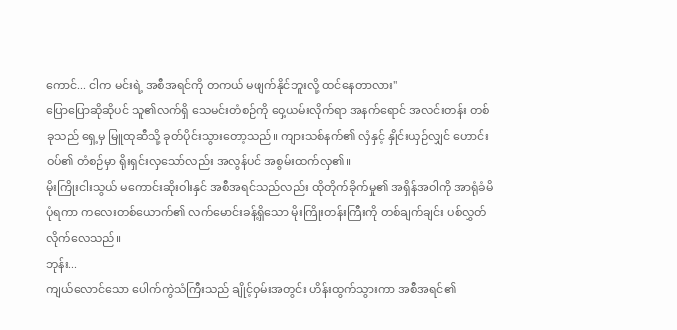ကောင်... ငါက မင်းရဲ့ အစီအရင်ကို တကယ် မဖျက်နိုင်ဘူးလို့ ထင်နေတာလား"
ပြောပြောဆိုဆိုပင် သူ၏လက်ရှိ သေမင်းတံစဉ်ကို ဝှေ့ယမ်းလိုက်ရာ အနက်ရောင် အလင်းတန်း တစ်ခုသည် ရှေ့မှ မြူထုဆီသို့ ခုတ်ပိုင်းသွားတော့သည်။ ကျားသစ်နက်၏ လှံနှင့် နှိုင်းယှဉ်လျှင် ဟောင်းဝပ်၏ တံစဉ်မှာ ရိုးရှင်းလှသော်လည်း အလွန်ပင် အစွမ်းထက်လှ၏။
မိုးကြိုးငါးသွယ် မကောင်းဆိုးဝါးနှင် အစီအရင်သည်လည်း ထိုတိုက်ခိုက်မှု၏ အရှိန်အဝါကို အာရုံခံမိပုံရကာ ကလေးတစ်ယောက်၏ လက်မောင်းခန့်ရှိသော မိုးကြိုးတန်းကြီးကို တစ်ချက်ချင်း ပစ်လွှတ်လိုက်လေသည်။
ဘုန်း...
ကျယ်လောင်သော ပေါက်ကွဲသံကြီးသည် ချိုင့်ဝှမ်းအတွင်း ဟိန်းထွက်သွားကာ အစီအရင်၏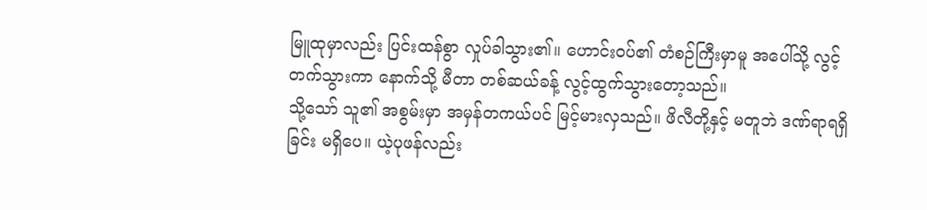မြူထုမှာလည်း ပြင်းထန်စွာ လှုပ်ခါသွား၏။ ဟောင်းဝပ်၏ တံစဉ်ကြီးမှာမူ အပေါ်သို့ လွင့်တက်သွားကာ နောက်သို့ မီတာ တစ်ဆယ်ခန့် လွင့်ထွက်သွားတော့သည်။
သို့သော် သူ၏ အစွမ်းမှာ အမှန်တကယ်ပင် မြင့်မားလှသည်။ ဖိလီတို့နှင့် မတူဘဲ ဒဏ်ရာရရှိခြင်း မရှိပေ။ ယဲ့ပုဖန်လည်း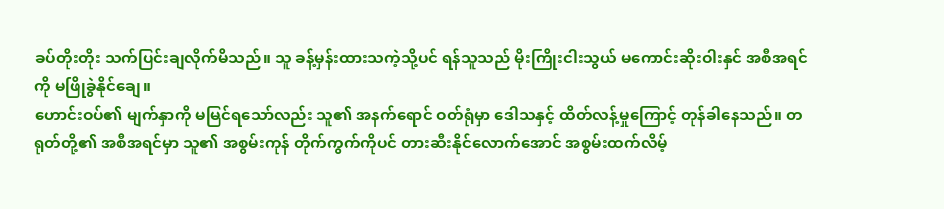ခပ်တိုးတိုး သက်ပြင်းချလိုက်မိသည်။ သူ ခန့်မှန်းထားသကဲ့သို့ပင် ရန်သူသည် မိုးကြိုးငါးသွယ် မကောင်းဆိုးဝါးနှင် အစီအရင်ကို မဖြိုခွဲနိုင်ချေ။
ဟောင်းဝပ်၏ မျက်နှာကို မမြင်ရသော်လည်း သူ၏ အနက်ရောင် ဝတ်ရုံမှာ ဒေါသနှင့် ထိတ်လန့်မှုကြောင့် တုန်ခါနေသည်။ တရုတ်တို့၏ အစီအရင်မှာ သူ၏ အစွမ်းကုန် တိုက်ကွက်ကိုပင် တားဆီးနိုင်လောက်အောင် အစွမ်းထက်လိမ့်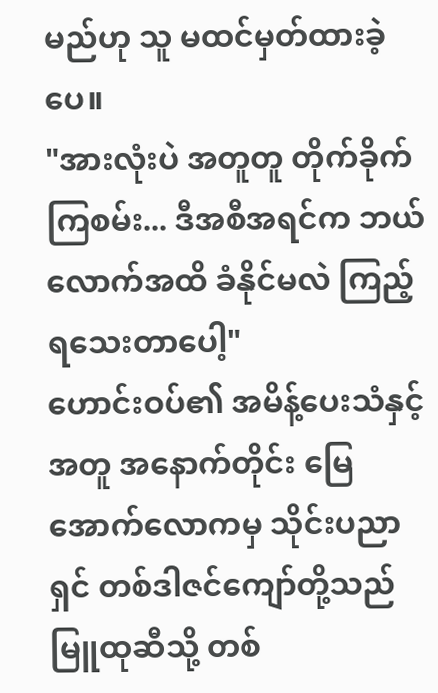မည်ဟု သူ မထင်မှတ်ထားခဲ့ပေ။
"အားလုံးပဲ အတူတူ တိုက်ခိုက်ကြစမ်း... ဒီအစီအရင်က ဘယ်လောက်အထိ ခံနိုင်မလဲ ကြည့်ရသေးတာပေါ့"
ဟောင်းဝပ်၏ အမိန့်ပေးသံနှင့်အတူ အနောက်တိုင်း မြေအောက်လောကမှ သိုင်းပညာရှင် တစ်ဒါဇင်ကျော်တို့သည် မြူထုဆီသို့ တစ်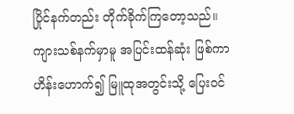ပြိုင်နက်တည်း တိုက်ခိုက်ကြတော့သည်။ ကျားသစ်နက်မှာမူ အပြင်းထန်ဆုံး ဖြစ်ကာ ဟိန်းဟောက်၍ မြူထုအတွင်းသို့ ပြေးဝင်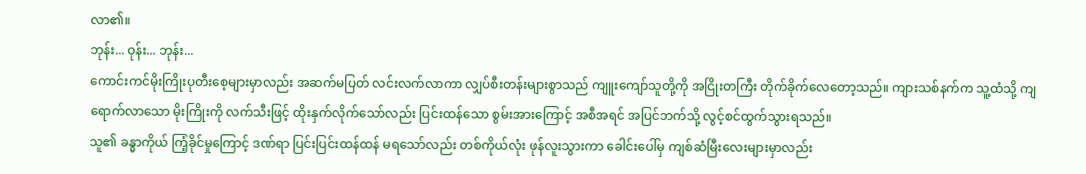လာ၏။
ဘုန်း... ဝုန်း... ဘုန်း...
ကောင်းကင်မိုးကြိုးပုတီးစေ့များမှာလည်း အဆက်မပြတ် လင်းလက်လာကာ လျှပ်စီးတန်းများစွာသည် ကျူးကျော်သူတို့ကို အငြိုးတကြီး တိုက်ခိုက်လေတော့သည်။ ကျားသစ်နက်က သူ့ထံသို့ ကျရောက်လာသော မိုးကြိုးကို လက်သီးဖြင့် ထိုးနှက်လိုက်သော်လည်း ပြင်းထန်သော စွမ်းအားကြောင့် အစီအရင် အပြင်ဘက်သို့ လွင့်စင်ထွက်သွားရသည်။
သူ၏ ခန္ဓာကိုယ် ကြံ့ခိုင်မှုကြောင့် ဒဏ်ရာ ပြင်းပြင်းထန်ထန် မရသော်လည်း တစ်ကိုယ်လုံး ဖုန်လူးသွားကာ ခေါင်းပေါ်မှ ကျစ်ဆံမြီးလေးများမှာလည်း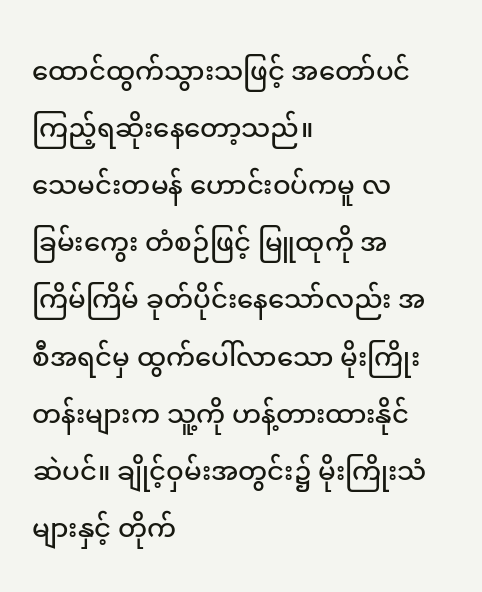ထောင်ထွက်သွားသဖြင့် အတော်ပင် ကြည့်ရဆိုးနေတော့သည်။
သေမင်းတမန် ဟောင်းဝပ်ကမူ လခြမ်းကွေး တံစဉ်ဖြင့် မြူထုကို အကြိမ်ကြိမ် ခုတ်ပိုင်းနေသော်လည်း အစီအရင်မှ ထွက်ပေါ်လာသော မိုးကြိုးတန်းများက သူ့ကို ဟန့်တားထားနိုင်ဆဲပင်။ ချိုင့်ဝှမ်းအတွင်း၌ မိုးကြိုးသံများနှင့် တိုက်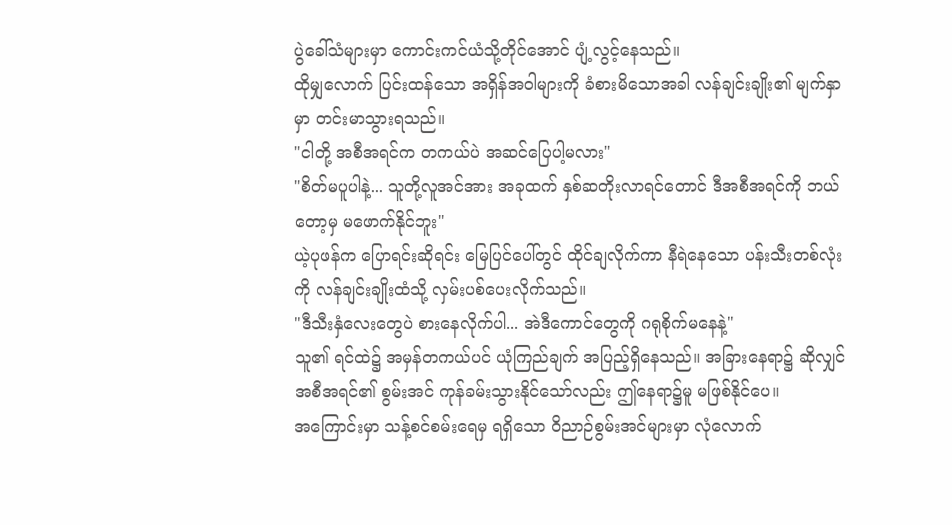ပွဲခေါ်သံများမှာ ကောင်းကင်ယံသို့တိုင်အောင် ပျံ့လွင့်နေသည်။
ထိုမျှလောက် ပြင်းထန်သော အရှိန်အဝါများကို ခံစားမိသောအခါ လန်ချင်းချိုး၏ မျက်နှာမှာ တင်းမာသွားရသည်။
"ငါတို့ အစီအရင်က တကယ်ပဲ အဆင်ပြေပါ့မလား"
"စိတ်မပူပါနဲ့... သူတို့လူအင်အား အခုထက် နှစ်ဆတိုးလာရင်တောင် ဒီအစီအရင်ကို ဘယ်တော့မှ မဖောက်နိုင်ဘူး"
ယဲ့ပုဖန်က ပြောရင်းဆိုရင်း မြေပြင်ပေါ်တွင် ထိုင်ချလိုက်ကာ နီရဲနေသော ပန်းသီးတစ်လုံးကို လန်ချင်းချိုးထံသို့ လှမ်းပစ်ပေးလိုက်သည်။
"ဒီသီးနှံလေးတွေပဲ စားနေလိုက်ပါ... အဲဒီကောင်တွေကို ဂရုစိုက်မနေနဲ့"
သူ၏ ရင်ထဲ၌ အမှန်တကယ်ပင် ယုံကြည်ချက် အပြည့်ရှိနေသည်။ အခြားနေရာ၌ ဆိုလျှင် အစီအရင်၏ စွမ်းအင် ကုန်ခမ်းသွားနိုင်သော်လည်း ဤနေရာ၌မူ မဖြစ်နိုင်ပေ။
အကြောင်းမှာ သန့်စင်စမ်းရေမှ ရရှိသော ဝိညာဉ်စွမ်းအင်များမှာ လုံလောက်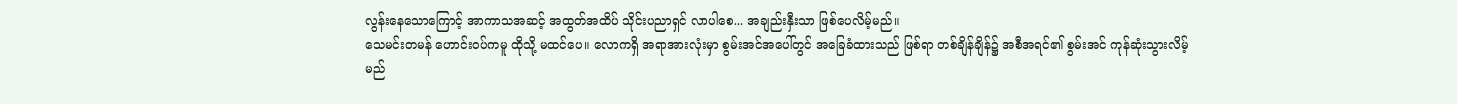လွန်းနေသောကြောင့် အာကာသအဆင့် အထွတ်အထိပ် သိုင်းပညာရှင် လာပါစေ... အချည်းနှီးသာ ဖြစ်ပေလိမ့်မည်။
သေမင်းတမန် ဟောင်းဝပ်ကမူ ထိုသို့ မထင်ပေ။ လောကရှိ အရာအားလုံးမှာ စွမ်းအင်အပေါ်တွင် အခြေခံထားသည် ဖြစ်ရာ တစ်ချိန်ချိန်၌ အစီအရင်၏ စွမ်းအင် ကုန်ဆုံးသွားလိမ့်မည်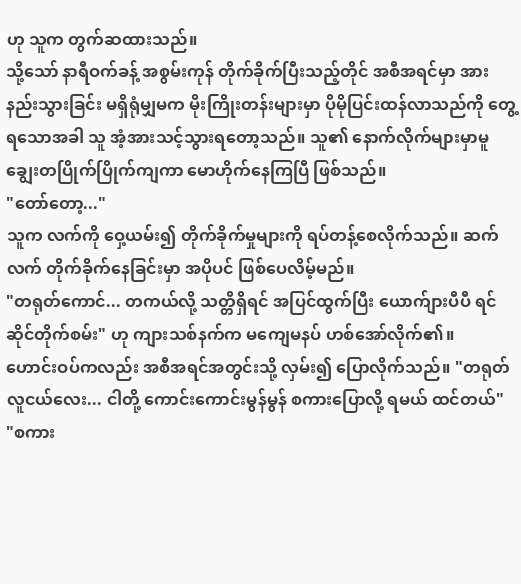ဟု သူက တွက်ဆထားသည်။
သို့သော် နာရီဝက်ခန့် အစွမ်းကုန် တိုက်ခိုက်ပြီးသည့်တိုင် အစီအရင်မှာ အားနည်းသွားခြင်း မရှိရုံမျှမက မိုးကြိုးတန်းများမှာ ပိုမိုပြင်းထန်လာသည်ကို တွေ့ရသောအခါ သူ အံ့အားသင့်သွားရတော့သည်။ သူ၏ နောက်လိုက်များမှာမူ ချွေးတပြိုက်ပြိုက်ကျကာ မောဟိုက်နေကြပြီ ဖြစ်သည်။
"တော်တော့..."
သူက လက်ကို ဝှေ့ယမ်း၍ တိုက်ခိုက်မှုများကို ရပ်တန့်စေလိုက်သည်။ ဆက်လက် တိုက်ခိုက်နေခြင်းမှာ အပိုပင် ဖြစ်ပေလိမ့်မည်။
"တရုတ်ကောင်... တကယ်လို့ သတ္တိရှိရင် အပြင်ထွက်ပြီး ယောက်ျားပီပီ ရင်ဆိုင်တိုက်စမ်း" ဟု ကျားသစ်နက်က မကျေမနပ် ဟစ်အော်လိုက်၏။
ဟောင်းဝပ်ကလည်း အစီအရင်အတွင်းသို့ လှမ်း၍ ပြောလိုက်သည်။ "တရုတ်လူငယ်လေး... ငါတို့ ကောင်းကောင်းမွန်မွန် စကားပြောလို့ ရမယ် ထင်တယ်"
"စကား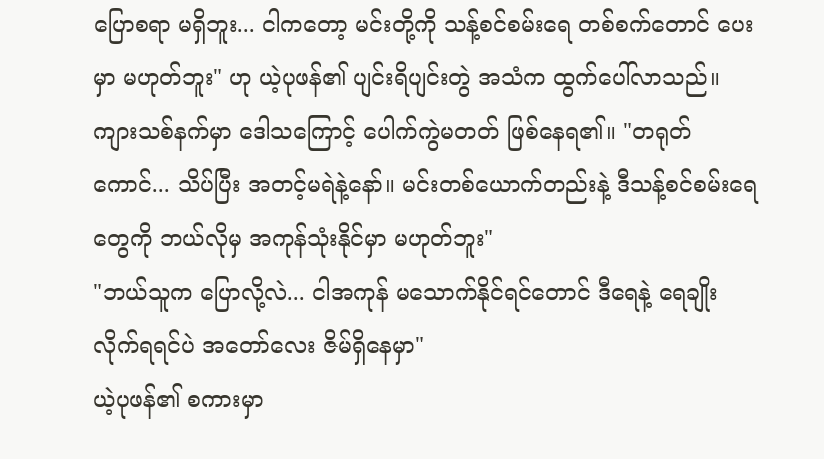ပြောစရာ မရှိဘူး... ငါကတော့ မင်းတို့ကို သန့်စင်စမ်းရေ တစ်စက်တောင် ပေးမှာ မဟုတ်ဘူး" ဟု ယဲ့ပုဖန်၏ ပျင်းရိပျင်းတွဲ အသံက ထွက်ပေါ်လာသည်။
ကျားသစ်နက်မှာ ဒေါသကြောင့် ပေါက်ကွဲမတတ် ဖြစ်နေရ၏။ "တရုတ်ကောင်... သိပ်ပြီး အတင့်မရဲနဲ့နော်။ မင်းတစ်ယောက်တည်းနဲ့ ဒီသန့်စင်စမ်းရေတွေကို ဘယ်လိုမှ အကုန်သုံးနိုင်မှာ မဟုတ်ဘူး"
"ဘယ်သူက ပြောလို့လဲ... ငါအကုန် မသောက်နိုင်ရင်တောင် ဒီရေနဲ့ ရေချိုးလိုက်ရရင်ပဲ အတော်လေး ဇိမ်ရှိနေမှာ"
ယဲ့ပုဖန်၏ စကားမှာ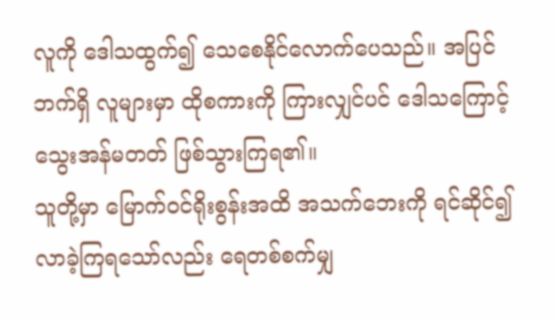လူကို ဒေါသထွက်၍ သေစေနိုင်လောက်ပေသည်။ အပြင်ဘက်ရှိ လူများမှာ ထိုစကားကို ကြားလျှင်ပင် ဒေါသကြောင့် သွေးအန်မတတ် ဖြစ်သွားကြရ၏။
သူတို့မှာ မြောက်ဝင်ရိုးစွန်းအထိ အသက်ဘေးကို ရင်ဆိုင်၍ လာခဲ့ကြရသော်လည်း ရေတစ်စက်မျှ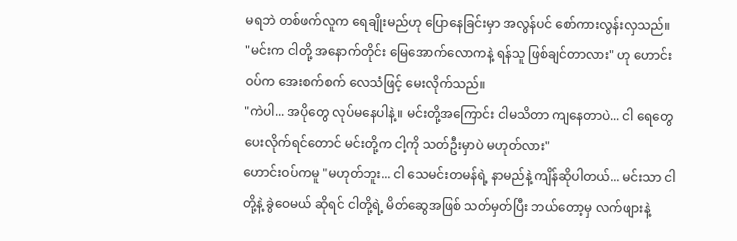မရဘဲ တစ်ဖက်လူက ရေချိုးမည်ဟု ပြောနေခြင်းမှာ အလွန်ပင် စော်ကားလွန်းလှသည်။
"မင်းက ငါတို့ အနောက်တိုင်း မြေအောက်လောကနဲ့ ရန်သူ ဖြစ်ချင်တာလား" ဟု ဟောင်းဝပ်က အေးစက်စက် လေသံဖြင့် မေးလိုက်သည်။
"ကဲပါ... အပိုတွေ လုပ်မနေပါနဲ့။ မင်းတို့အကြောင်း ငါမသိတာ ကျနေတာပဲ... ငါ ရေတွေ ပေးလိုက်ရင်တောင် မင်းတို့က ငါ့ကို သတ်ဦးမှာပဲ မဟုတ်လား"
ဟောင်းဝပ်ကမူ "မဟုတ်ဘူး... ငါ သေမင်းတမန်ရဲ့ နာမည်နဲ့ ကျိန်ဆိုပါတယ်... မင်းသာ ငါတို့နဲ့ ခွဲဝေမယ် ဆိုရင် ငါတို့ရဲ့ မိတ်ဆွေအဖြစ် သတ်မှတ်ပြီး ဘယ်တော့မှ လက်ဖျားနဲ့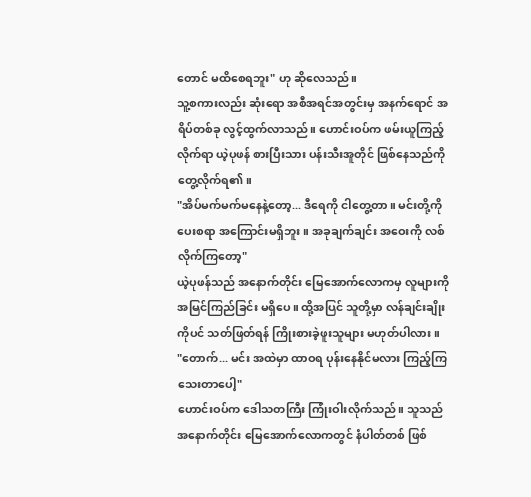တောင် မထိစေရဘူး" ဟု ဆိုလေသည်။
သူ့စကားလည်း ဆုံးရော အစီအရင်အတွင်းမှ အနက်ရောင် အရိပ်တစ်ခု လွင့်ထွက်လာသည်။ ဟောင်းဝပ်က ဖမ်းယူကြည့်လိုက်ရာ ယဲ့ပုဖန် စားပြီးသား ပန်းသီးအူတိုင် ဖြစ်နေသည်ကို တွေ့လိုက်ရ၏။
"အိပ်မက်မက်မနေနဲ့တော့... ဒီရေကို ငါတွေ့တာ။ မင်းတို့ကို ပေးစရာ အကြောင်းမရှိဘူး။ အခုချက်ချင်း အဝေးကို လစ်လိုက်ကြတော့"
ယဲ့ပုဖန်သည် အနောက်တိုင်း မြေအောက်လောကမှ လူများကို အမြင်ကြည်ခြင်း မရှိပေ။ ထို့အပြင် သူတို့မှာ လန်ချင်းချိုးကိုပင် သတ်ဖြတ်ရန် ကြိုးစားခဲ့ဖူးသူများ မဟုတ်ပါလား။
"တောက်... မင်း အထဲမှာ ထာဝရ ပုန်းနေနိုင်မလား ကြည့်ကြသေးတာပေါ့"
ဟောင်းဝပ်က ဒေါသတကြီး ကြုံးဝါးလိုက်သည်။ သူသည် အနောက်တိုင်း မြေအောက်လောကတွင် နံပါတ်တစ် ဖြစ်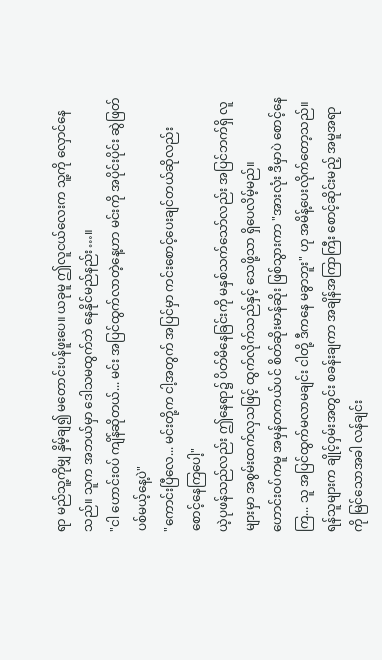ရာ မည်သူ့ကိုမျှ နှိမ့်ချ၍ မတောင်းပန်ဖူးပေ။ ယခုမူ ဤလူငယ်လေးက သူ့ကို လှောင်နေသည်။ သူက အဘယ်မှာ ဒေါသမထွက်ဘဲ နေနိုင်မည်နည်း…။
"ငါ ဟောင်းဝပ် ကျိန်ဆိုတယ်... မင်း အပြင်ထွက်လာတဲ့နေ့ဟာ မင်းကို အပိုင်းပိုင်း ဆွဲဖြတ်ပစ်မယ့်နေ့ပဲ"
"ကောင်းပြီလေ... မင်းတို့က ငါ့အတွက် အပြင်မှာ ကင်းစောင့်ပေးချင်တယ်ဆိုလည်း စောင့်နေကြပေါ့"
ယဲ့ပုဖန်သည်လည်း ဤနေရာ၌ ပိတ်မိနေခြင်းကို မနှစ်သက်သော်လည်း အပြင်ဘက်ရှိ လူများမှာ အစွမ်းထက်လှသဖြင့် ထွက်လိုက်သည်နှင့် သေဖို့သာ ရှိပေလိမ့်မည်။
ဟောင်းဝပ်ကမူ အမှန်တကယ်ပင် စိတ်ဆိုးမာန်ဆိုး ဖြစ်သွားကာ "အားလုံး ဒီမှာပဲ စောင့်နေကြ... သူ အပြင်ထွက်မလာမချင်း ငါတို့ ဒီကနေ မခွာဘူး" ဟု အမိန့်ပေးလိုက်တော့သည်။
ရန်သူများက ချိုင့်ဝှမ်းအတွင်း စခန်းချကာ အချိန်အကြာကြီး စောင့်ဆိုင်းမည့် အမူအရာကို မြင်သောအခါ လန်ချင်း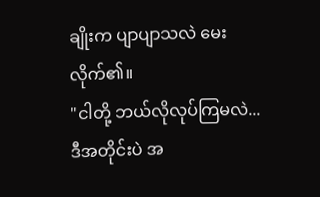ချိုးက ပျာပျာသလဲ မေးလိုက်၏။
"ငါတို့ ဘယ်လိုလုပ်ကြမလဲ... ဒီအတိုင်းပဲ အ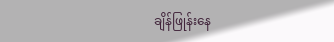ချိန်ဖြုန်းနေ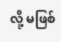လို့ မဖြစ်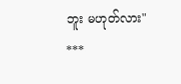ဘူး မဟုတ်လား"
***